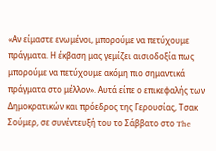«Αν είμαστε ενωμένοι, μπορούμε να πετύχουμε πράγματα. Η έκβαση μας γεμίζει αισιοδοξία πως μπορούμε να πετύχουμε ακόμη πιο σημαντικά πράγματα στο μέλλον». Αυτά είπε ο επικεφαλής των Δημοκρατικών και πρόεδρος της Γερουσίας, Τσακ Σούμερ, σε συνέντευξή του το Σάββατο στο The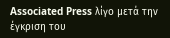Associated Press λίγο μετά την έγκριση του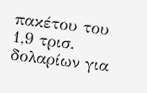πακέτου του 1,9 τρισ. δολαρίων για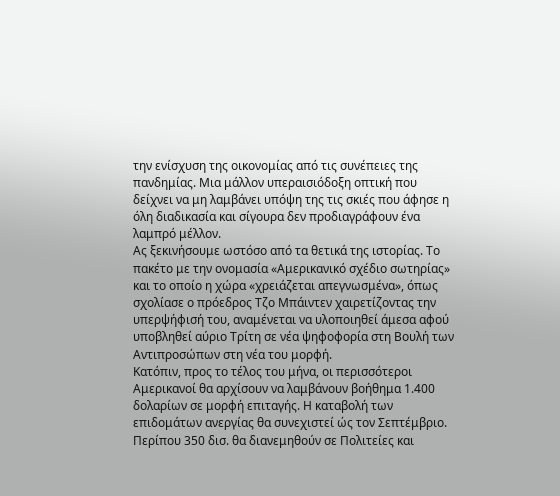την ενίσχυση της οικονομίας από τις συνέπειες της πανδημίας. Μια μάλλον υπεραισιόδοξη οπτική που δείχνει να μη λαμβάνει υπόψη της τις σκιές που άφησε η όλη διαδικασία και σίγουρα δεν προδιαγράφουν ένα λαμπρό μέλλον.
Ας ξεκινήσουμε ωστόσο από τα θετικά της ιστορίας. Το πακέτο με την ονομασία «Αμερικανικό σχέδιο σωτηρίας» και το οποίο η χώρα «χρειάζεται απεγνωσμένα», όπως σχολίασε ο πρόεδρος Τζο Μπάιντεν χαιρετίζοντας την υπερψήφισή του, αναμένεται να υλοποιηθεί άμεσα αφού υποβληθεί αύριο Τρίτη σε νέα ψηφοφορία στη Βουλή των Αντιπροσώπων στη νέα του μορφή.
Κατόπιν, προς το τέλος του μήνα, οι περισσότεροι Αμερικανοί θα αρχίσουν να λαμβάνουν βοήθημα 1.400 δολαρίων σε μορφή επιταγής. Η καταβολή των επιδομάτων ανεργίας θα συνεχιστεί ώς τον Σεπτέμβριο.
Περίπου 350 δισ. θα διανεμηθούν σε Πολιτείες και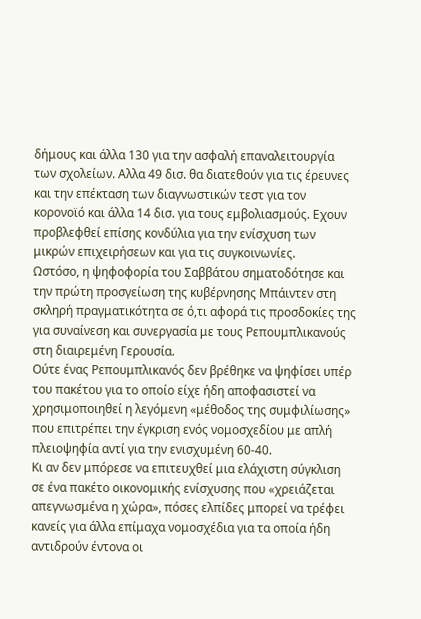δήμους και άλλα 130 για την ασφαλή επαναλειτουργία των σχολείων. Αλλα 49 δισ. θα διατεθούν για τις έρευνες και την επέκταση των διαγνωστικών τεστ για τον κορονοϊό και άλλα 14 δισ. για τους εμβολιασμούς. Εχουν προβλεφθεί επίσης κονδύλια για την ενίσχυση των μικρών επιχειρήσεων και για τις συγκοινωνίες.
Ωστόσο, η ψηφοφορία του Σαββάτου σηματοδότησε και την πρώτη προσγείωση της κυβέρνησης Μπάιντεν στη σκληρή πραγματικότητα σε ό,τι αφορά τις προσδοκίες της για συναίνεση και συνεργασία με τους Ρεπουμπλικανούς στη διαιρεμένη Γερουσία.
Ούτε ένας Ρεπουμπλικανός δεν βρέθηκε να ψηφίσει υπέρ του πακέτου για το οποίο είχε ήδη αποφασιστεί να χρησιμοποιηθεί η λεγόμενη «μέθοδος της συμφιλίωσης» που επιτρέπει την έγκριση ενός νομοσχεδίου με απλή πλειοψηφία αντί για την ενισχυμένη 60-40.
Κι αν δεν μπόρεσε να επιτευχθεί μια ελάχιστη σύγκλιση σε ένα πακέτο οικονομικής ενίσχυσης που «χρειάζεται απεγνωσμένα η χώρα», πόσες ελπίδες μπορεί να τρέφει κανείς για άλλα επίμαχα νομοσχέδια για τα οποία ήδη αντιδρούν έντονα οι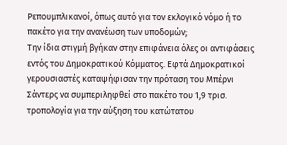Ρεπουμπλικανοί, όπως αυτό για τον εκλογικό νόμο ή το πακέτο για την ανανέωση των υποδομών;
Την ίδια στιγμή βγήκαν στην επιφάνεια όλες οι αντιφάσεις εντός του Δημοκρατικού Κόμματος. Εφτά Δημοκρατικοί γερουσιαστές καταψήφισαν την πρόταση του Μπέρνι Σάντερς να συμπεριληφθεί στο πακέτο του 1,9 τρισ. τροπολογία για την αύξηση του κατώτατου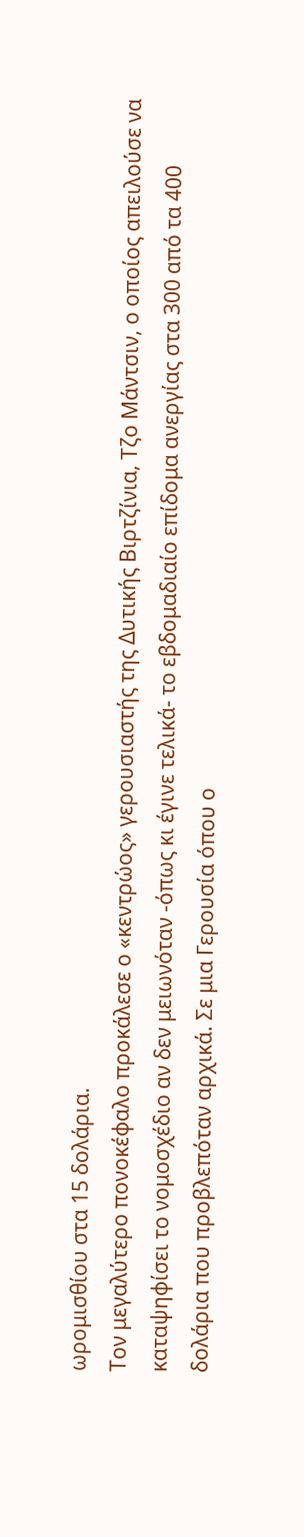ωρομισθίου στα 15 δολάρια.
Τον μεγαλύτερο πονοκέφαλο προκάλεσε ο «κεντρώος» γερουσιαστής της Δυτικής Βιρτζίνια, Τζο Μάντσιν, ο οποίος απειλούσε να καταψηφίσει το νομοσχέδιο αν δεν μειωνόταν -όπως κι έγινε τελικά- το εβδομαδιαίο επίδομα ανεργίας στα 300 από τα 400 δολάρια που προβλεπόταν αρχικά. Σε μια Γερουσία όπου ο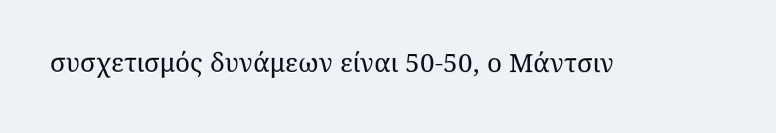συσχετισμός δυνάμεων είναι 50-50, ο Μάντσιν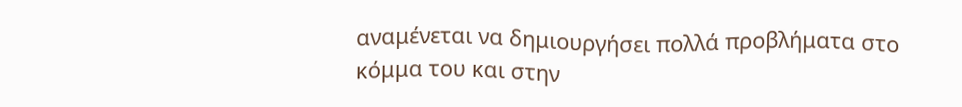αναμένεται να δημιουργήσει πολλά προβλήματα στο κόμμα του και στην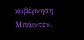κυβέρνηση Μπάιντεν.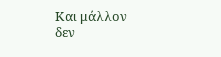Και μάλλον δεν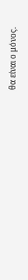θα είναι ο μόνος.